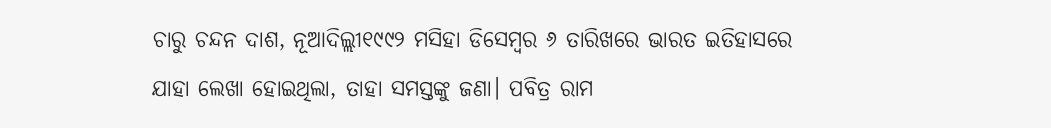ଚାରୁ ଚନ୍ଦନ ଦାଶ, ନୂଆଦିଲ୍ଲୀ୧୯୯୨ ମସିହା ଡିସେମ୍ୱର ୬ ତାରିଖରେ ଭାରତ ଇତିହାସରେ ଯାହା ଲେଖା ହୋଇଥିଲା, ତାହା ସମସ୍ତଙ୍କୁ ଜଣା। ପବିତ୍ର ରାମ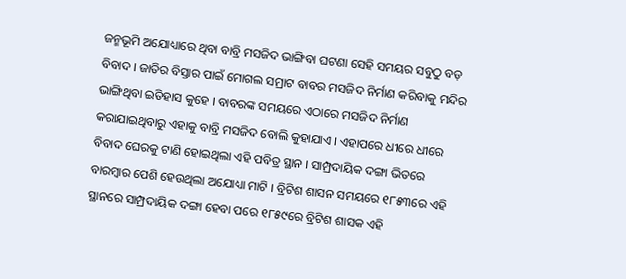ଜନ୍ମଭୂମି ଅଯୋଧ୍ୟାରେ ଥିବା ବାବ୍ରି ମସଜିଦ ଭାଙ୍ଗିବା ଘଟଣା ସେହି ସମୟର ସବୁଠୁ ବଡ଼ ବିବାଦ । ଜାତିର ବିସ୍ତାର ପାଇଁ ମୋଗଲ ସମ୍ରାଟ ବାବର ମସଜିଦ ନିର୍ମାଣ କରିବାକୁ ମନ୍ଦିର ଭାଙ୍ଗିଥିବା ଇତିହାସ କୁହେ । ବାବରଙ୍କ ସମୟରେ ଏଠାରେ ମସଜିଦ ନିର୍ମାଣ କରାଯାଇଥିବାରୁ ଏହାକୁ ବାବ୍ରି ମସଜିଦ ବୋଲି କୁହାଯାଏ । ଏହାପରେ ଧୀରେ ଧୀରେ ବିବାଦ ଘେରକୁ ଟାଣି ହୋଇଥିଲା ଏହି ପବିତ୍ର ସ୍ଥାନ । ସାମ୍ପ୍ରଦାୟିକ ଦଙ୍ଗା ଭିତରେ ବାରମ୍ୱାର ପେଶି ହେଉଥିଲା ଅଯୋଧ୍ୟା ମାଟି । ବ୍ରିଟିଶ ଶାସନ ସମୟରେ ୧୮୫୩ରେ ଏହି ସ୍ଥାନରେ ସାମ୍ପ୍ରଦାୟିକ ଦଙ୍ଗା ହେବା ପରେ ୧୮୫୯ରେ ବ୍ରିଟିଶ ଶାସକ ଏହି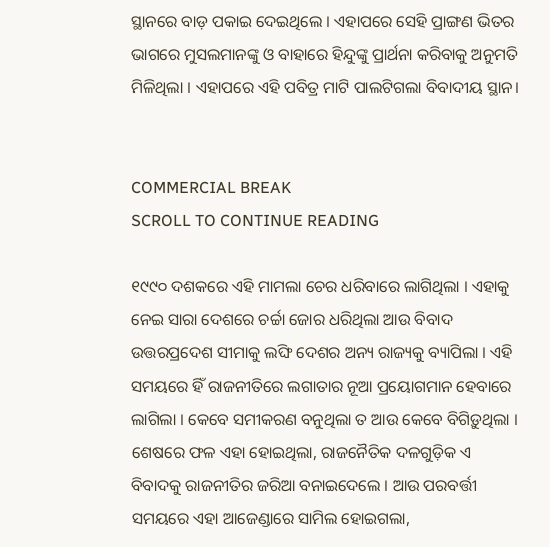ସ୍ଥାନରେ ବାଡ଼ ପକାଇ ଦେଇଥିଲେ । ଏହାପରେ ସେହି ପ୍ରାଙ୍ଗଣ ଭିତର ଭାଗରେ ମୁସଲମାନଙ୍କୁ ଓ ବାହାରେ ହିନ୍ଦୁଙ୍କୁ ପ୍ରାର୍ଥନା କରିବାକୁ ଅନୁମତି ମିଳିଥିଲା । ଏହାପରେ ଏହି ପବିତ୍ର ମାଟି ପାଲଟିଗଲା ବିବାଦୀୟ ସ୍ଥାନ।


COMMERCIAL BREAK
SCROLL TO CONTINUE READING

୧୯୯୦ ଦଶକରେ ଏହି ମାମଲା ଚେର ଧରିବାରେ ଲାଗିଥିଲା । ଏହାକୁ ନେଇ ସାରା ଦେଶରେ ଚର୍ଚ୍ଚା ଜୋର ଧରିଥିଲା ଆଉ ବିବାଦ ଉତ୍ତରପ୍ରଦେଶ ସୀମାକୁ ଲଙ୍ଘି ଦେଶର ଅନ୍ୟ ରାଜ୍ୟକୁ ବ୍ୟାପିଲା । ଏହି ସମୟରେ ହିଁ ରାଜନୀତିରେ ଲଗାତାର ନୂଆ ପ୍ରୟୋଗମାନ ହେବାରେ ଲାଗିଲା । କେବେ ସମୀକରଣ ବନୁଥିଲା ତ ଆଉ କେବେ ବିଗିଡ଼ୁଥିଲା । ଶେଷରେ ଫଳ ଏହା ହୋଇଥିଲା, ରାଜନୈତିକ ଦଳଗୁଡ଼ିକ ଏ ବିବାଦକୁ ରାଜନୀତିର ଜରିଆ ବନାଇଦେଲେ । ଆଉ ପରବର୍ତ୍ତୀ ସମୟରେ ଏହା ଆଜେଣ୍ଡାରେ ସାମିଲ ହୋଇଗଲା,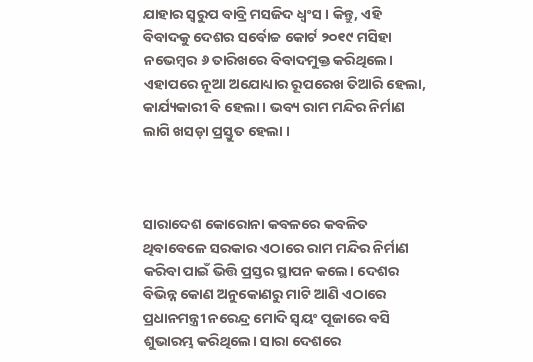ଯାହାର ସ୍ୱରୁପ ବାବ୍ରି ମସଜିଦ ଧ୍ୱଂସ । କିନ୍ତୁ, ଏହି ବିବାଦକୁ ଦେଶର ସର୍ବୋଚ୍ଚ କୋର୍ଟ ୨୦୧୯ ମସିହା ନଭେମ୍ୱର ୬ ତାରିଖରେ ବିବାଦମୁକ୍ତ କରିଥିଲେ। ଏହାପରେ ନୂଆ ଅଯୋଧ୍ୟାର ରୂପରେଖ ତିଆରି ହେଲା, କାର୍ଯ୍ୟକାରୀ ବି ହେଲା। ଭବ୍ୟ ରାମ ମନ୍ଦିର ନିର୍ମାଣ ଲାଗି ଖସଡ଼ା ପ୍ରସ୍ତୁତ ହେଲା ।



ସାରାଦେଶ କୋରୋନା କବଳରେ କବଳିତ ଥିବାବେଳେ ସରକାର ଏଠାରେ ରାମ ମନ୍ଦିର ନିର୍ମାଣ କରିବା ପାଇଁ ଭିତ୍ତି ପ୍ରସ୍ତର ସ୍ଥାପନ କଲେ। ଦେଶର ବିଭିନ୍ନ କୋଣ ଅନୁକୋଣରୁ ମାଟି ଆଣି ଏଠାରେ ପ୍ରଧାନମନ୍ତ୍ରୀ ନରେନ୍ଦ୍ର ମୋଦି ସ୍ୱୟଂ ପୂଜାରେ ବସି ଶୁଭାରମ୍ଭ କରିଥିଲେ। ସାରା ଦେଶରେ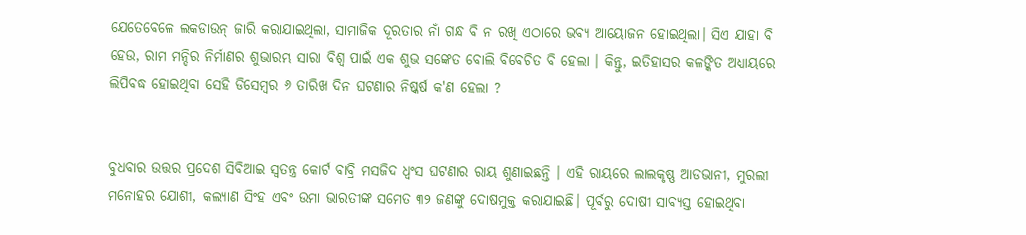ଯେତେବେଳେ ଲକଡାଉନ୍ ଜାରି କରାଯାଇଥିଲା, ସାମାଜିକ ଦୂରତାର ନାଁ ଗନ୍ଧ ବି ନ ରଖି ଏଠାରେ ଭବ୍ୟ ଆୟୋଜନ ହୋଇଥିଲା। ସିଏ ଯାହା ବି ହେଉ, ରାମ ମନ୍ଦିର ନିର୍ମାଣର ଶୁଭାରମ୍ଭ ସାରା ବିଶ୍ୱ ପାଇଁ ଏକ ଶୁଭ ସଙ୍କେତ ବୋଲି ବିବେଚିତ ବି ହେଲା । କିନ୍ତୁ, ଇତିହାସର କଳଙ୍କିତ ଅଧ୍ୟାୟରେ ଲିପିବଦ୍ଧ ହୋଇଥିବା ସେହି ଡିସେମ୍ୱର ୬ ତାରିଖ ଦିନ ଘଟଣାର ନିଷ୍କର୍ଷ କ'ଣ ହେଲା ?


ବୁଧବାର ଉତ୍ତର ପ୍ରଦେଶ ସିବିଆଇ ସ୍ୱତନ୍ତ୍ର କୋର୍ଟ ବାବ୍ରି ମସଜିଦ ଧ୍ୱଂସ ଘଟଣାର ରାୟ ଶୁଣାଇଛନ୍ତି । ଏହି ରାୟରେ ଲାଲକୃଷ୍ଣ ଆଡଭାନୀ, ମୁରଲୀ ମନୋହର ଯୋଶୀ, କଲ୍ୟାଣ ସିଂହ ଏବଂ ଉମା ଭାରତୀଙ୍କ ସମେତ ୩୨ ଜଣଙ୍କୁ ଦୋଷମୁକ୍ତ କରାଯାଇଛି। ପୂର୍ବରୁ ଦୋଷୀ ସାବ୍ୟସ୍ତ ହୋଇଥିବା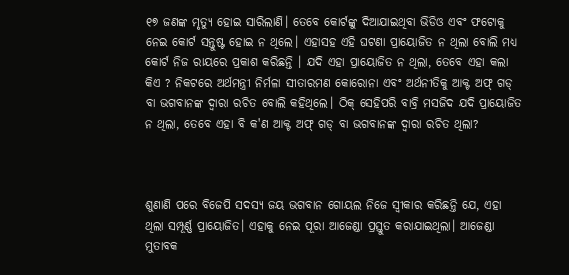୧୭ ଜଣଙ୍କ ମୃତ୍ୟୁ ହୋଇ ସାରିଲାଣି। ତେବେ କୋର୍ଟଙ୍କୁ ଦିଆଯାଇଥିବା ଭିଡିଓ ଏବଂ ଫଟୋକୁ ନେଇ କୋର୍ଟ ସନ୍ତୁଷ୍ଟ ହୋଇ ନ ଥିଲେ। ଏହାସହ ଏହି ଘଟଣା ପ୍ରାୟୋଜିତ ନ ଥିଲା ବୋଲି ମଧ୍ୟ କୋର୍ଟ ନିଜ ରାୟରେ ପ୍ରକାଶ କରିଛନ୍ତି । ଯଦି ଏହା ପ୍ରାୟୋଜିତ ନ ଥିଲା, ତେବେ ଏହା କଲା କିଏ ? ନିକଟରେ ଅର୍ଥମନ୍ତ୍ରୀ ନିର୍ମଳା ସୀତାରମଣ କୋରୋନା ଏବଂ ଅର୍ଥନୀତିକୁ ଆକ୍ଟ ଅଫ୍ ଗଡ୍ ବା ଭଗବାନଙ୍କ ଦ୍ୱାରା ରଚିତ ବୋଲି କହିଥିଲେ। ଠିକ୍ ସେହିପରି ବାବ୍ରି ମସଜିଦ ଯଦି ପ୍ରାୟୋଜିତ ନ ଥିଲା, ତେବେ ଏହା ବି କ'ଣ ଆକ୍ଟ ଅଫ୍ ଗଡ୍ ବା ଭଗବାନଙ୍କ ଦ୍ୱାରା ରଚିତ ଥିଲା?



ଶୁଣାଣି ପରେ ବିଜେପି ସଦସ୍ୟ ଜୟ ଭଗବାନ ଗୋୟଲ ନିଜେ ସ୍ୱୀକାର କରିଛନ୍ତି ଯେ, ଏହା ଥିଲା ସମ୍ପୂର୍ଣ୍ଣ ପ୍ରାୟୋଜିତ। ଏହାକୁ ନେଇ ପୂରା ଆଜେଣ୍ଡା ପ୍ରସ୍ତୁତ କରାଯାଇଥିଲା। ଆଜେଣ୍ଡା ମୁତାବକ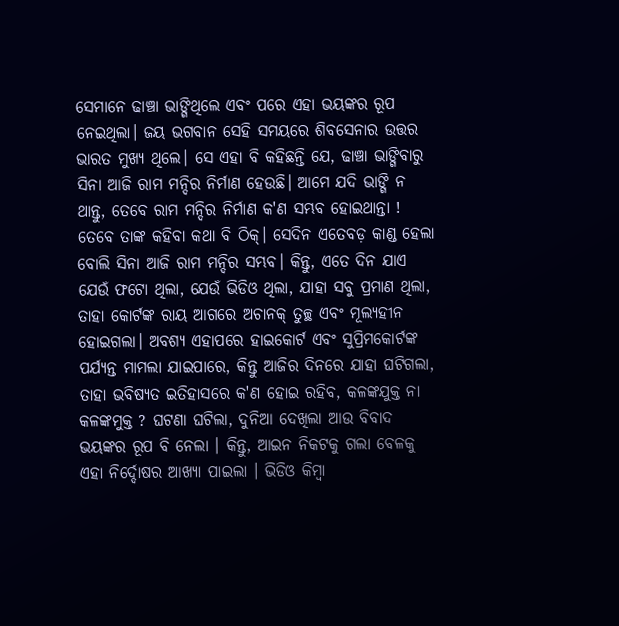ସେମାନେ ଢାଞ୍ଚା ଭାଙ୍ଗିଥିଲେ ଏବଂ ପରେ ଏହା ଭୟଙ୍କର ରୂପ ନେଇଥିଲା। ଜୟ ଭଗବାନ ସେହି ସମୟରେ ଶିବସେନାର ଉତ୍ତର ଭାରତ ମୁଖ୍ୟ ଥିଲେ। ସେ ଏହା ବି କହିଛନ୍ତି ଯେ, ଢାଞ୍ଚା ଭାଙ୍ଗିବାରୁ ସିନା ଆଜି ରାମ ମନ୍ଦିର ନିର୍ମାଣ ହେଉଛି। ଆମେ ଯଦି ଭାଙ୍ଗି ନ ଥାନ୍ତୁ, ତେବେ ରାମ ମନ୍ଦିର ନିର୍ମାଣ କ'ଣ ସମ୍ଭବ ହୋଇଥାନ୍ତା ! ତେବେ ତାଙ୍କ କହିବା କଥା ବି ଠିକ୍। ସେଦିନ ଏତେବଡ଼ କାଣ୍ଡ ହେଲା ବୋଲି ସିନା ଆଜି ରାମ ମନ୍ଦିର ସମ୍ଭବ। କିନ୍ତୁ, ଏତେ ଦିନ ଯାଏ ଯେଉଁ ଫଟୋ ଥିଲା, ଯେଉଁ ଭିଡିଓ ଥିଲା, ଯାହା ସବୁ ପ୍ରମାଣ ଥିଲା, ତାହା କୋର୍ଟଙ୍କ ରାୟ ଆଗରେ ଅଚାନକ୍ ତୁଚ୍ଛ ଏବଂ ମୂଲ୍ୟହୀନ ହୋଇଗଲା। ଅବଶ୍ୟ ଏହାପରେ ହାଇକୋର୍ଟ ଏବଂ ସୁପ୍ରିମକୋର୍ଟଙ୍କ ପର୍ଯ୍ୟନ୍ତ ମାମଲା ଯାଇପାରେ, କିନ୍ତୁ ଆଜିର ଦିନରେ ଯାହା ଘଟିଗଲା, ତାହା ଭବିଷ୍ୟତ ଇତିହାସରେ କ'ଣ ହୋଇ ରହିବ, କଳଙ୍କଯୁକ୍ତ ନା କଳଙ୍କମୁକ୍ତ ? ଘଟଣା ଘଟିଲା, ଦୁନିଆ ଦେଖିଲା ଆଉ ବିବାଦ ଭୟଙ୍କର ରୂପ ବି ନେଲା । କିନ୍ତୁ, ଆଇନ ନିକଟକୁ ଗଲା ବେଳକୁ ଏହା ନିର୍ଦ୍ଦୋଷର ଆଖ୍ୟା ପାଇଲା । ଭିଡିଓ କିମ୍ୱା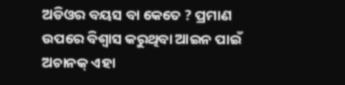ଅଡିଓର ବୟସ ବା କେତେ ? ପ୍ରମାଣ ଉପରେ ବିଶ୍ୱାସ କରୁଥିବା ଆଇନ ପାଇଁ ଅଚାନକ୍ ଏହା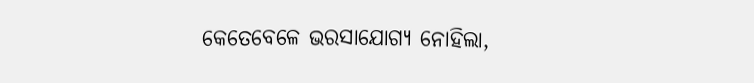କେତେବେଳେ ଭରସାଯୋଗ୍ୟ ନୋହିଲା,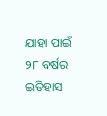ଯାହା ପାଇଁ ୨୮ ବର୍ଷର ଇତିହାସ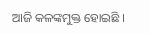ଆଜି କଳଙ୍କମୁକ୍ତ ହୋଇଛି ।